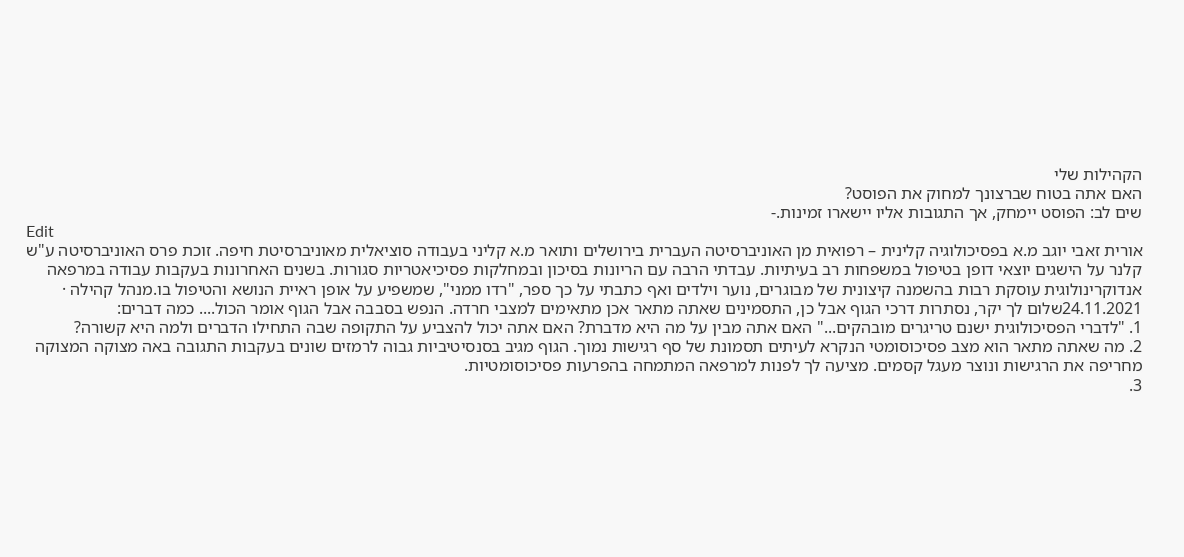הקהילות שלי
האם אתה בטוח שברצונך למחוק את הפוסט?
שים לב: הפוסט יימחק, אך התגובות אליו יישארו זמינות.-
Edit
אורית זאבי יוגב מ.א בפסיכולוגיה קלינית – רפואית מן האוניברסיטה העברית בירושלים ותואר מ.א קליני בעבודה סוציאלית מאוניברסיטת חיפה. זוכת פרס האוניברסיטה ע"ש קלנר על הישגים יוצאי דופן בטיפול במשפחות רב בעיתיות. עבדתי הרבה עם הריונות בסיכון ובמחלקות פסיכיאטריות סגורות. בשנים האחרונות בעקבות עבודה במרפאה אנדוקרינולוגית עוסקת רבות בהשמנה קיצונית של מבוגרים, נוער וילדים ואף כתבתי על כך ספר, "רדו ממני", שמשפיע על אופן ראיית הנושא והטיפול בו.מנהל קהילה · 24.11.2021שלום לך יקר, נסתרות דרכי הגוף אבל כן, התסמינים שאתה מתאר אכן מתאימים למצבי חרדה. הנפש בסבבה אבל הגוף אומר הכול.... כמה דברים:
1. "לדברי הפסיכולוגית ישנם טריגרים מובהקים..." האם אתה מבין על מה היא מדברת? האם אתה יכול להצביע על התקופה שבה התחילו הדברים ולמה היא קשורה?
2. מה שאתה מתאר הוא מצב פסיכוסומטי הנקרא לעיתים תסמונת של סף רגישות נמוך. הגוף מגיב בסנסיטיביות גבוה לרמזים שונים בעקבות התגובה באה מצוקה המצוקה מחריפה את הרגישות ונוצר מעגל קסמים. מציעה לך לפנות למרפאה המתמחה בהפרעות פסיכוסומטיות.
3.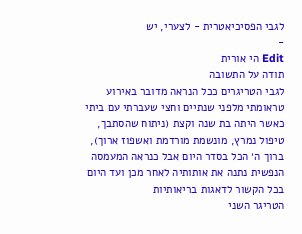לגבי הפסיכיאטרית - לצערי, יש
-
Edit הי אורית
תודה על התשובה
לגבי הטריגרים ככל הנראה מדובר באירוע טראומתי מלפני שנתיים וחצי שעברתי עם ביתי כאשר היתה בת שנה וקצת (ניתוח שהסתבך, טיפול נמרץ, מונשמת מורדמת ואשפוז ארוך), ברוך ה׳ הכל בסדר היום אבל כנראה המעמסה הנפשית נתנה את אותותיה לאחר מכן ועד היום בכל הקשור לדאגות בריאותיות
הטריגר השני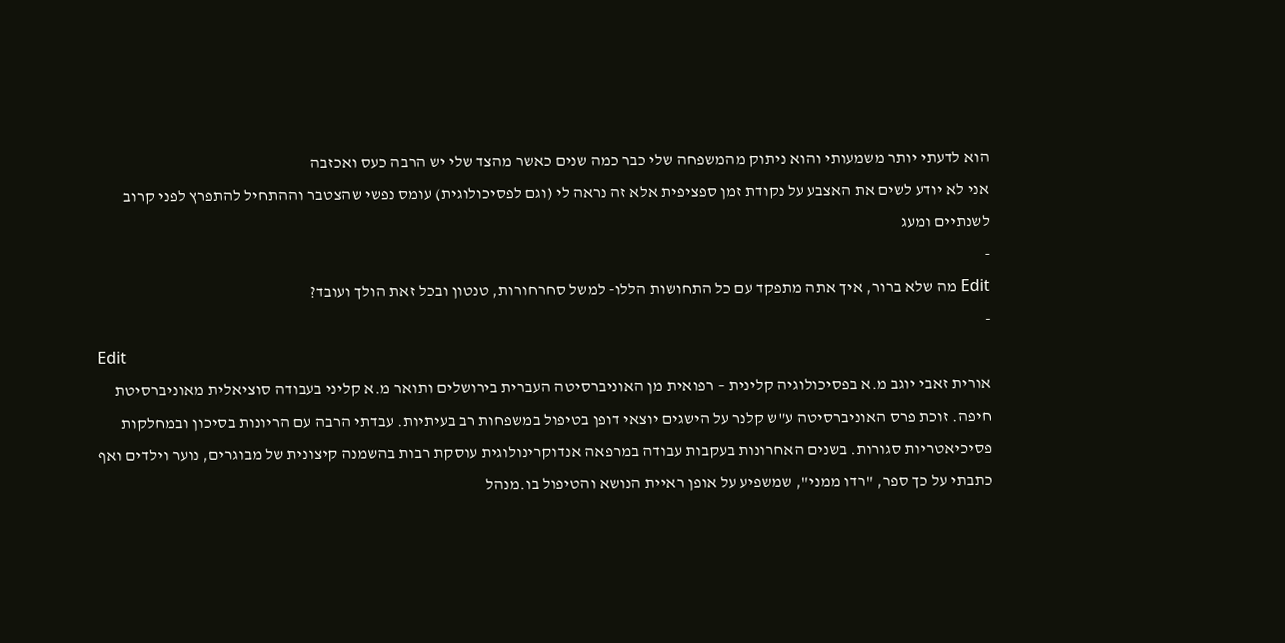הוא לדעתי יותר משמעותי והוא ניתוק מהמשפחה שלי כבר כמה שנים כאשר מהצד שלי יש הרבה כעס ואכזבה
אני לא יודע לשים את האצבע על נקודת זמן ספציפית אלא זה נראה לי (וגם לפסיכולוגית) עומס נפשי שהצטבר וההתחיל להתפרץ לפני קרוב לשנתיים ומעג
-
Edit מה שלא ברור, איך אתה מתפקד עם כל התחושות הללו- למשל סחרחורות, טנטון ובכל זאת הולך ועובד?
-
Edit
אורית זאבי יוגב מ.א בפסיכולוגיה קלינית – רפואית מן האוניברסיטה העברית בירושלים ותואר מ.א קליני בעבודה סוציאלית מאוניברסיטת חיפה. זוכת פרס האוניברסיטה ע"ש קלנר על הישגים יוצאי דופן בטיפול במשפחות רב בעיתיות. עבדתי הרבה עם הריונות בסיכון ובמחלקות פסיכיאטריות סגורות. בשנים האחרונות בעקבות עבודה במרפאה אנדוקרינולוגית עוסקת רבות בהשמנה קיצונית של מבוגרים, נוער וילדים ואף כתבתי על כך ספר, "רדו ממני", שמשפיע על אופן ראיית הנושא והטיפול בו.מנהל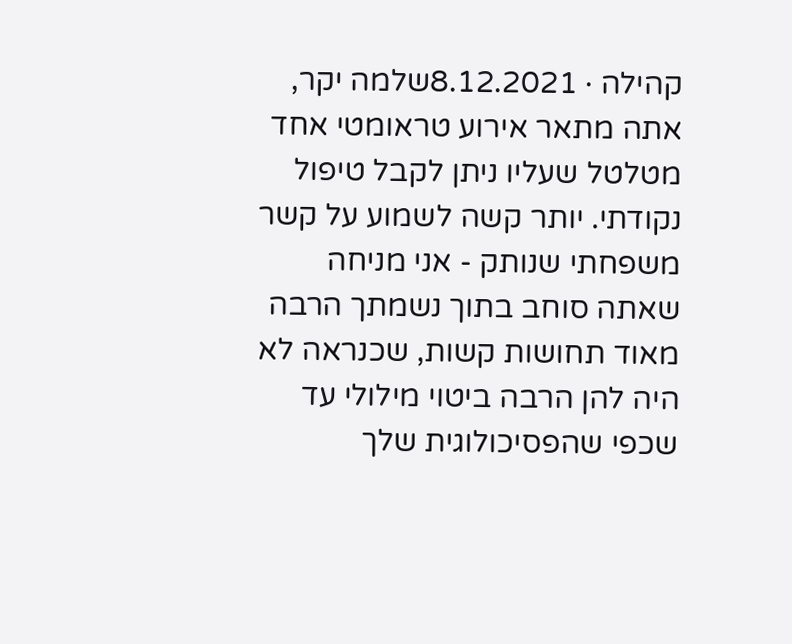קהילה · 8.12.2021שלמה יקר, אתה מתאר אירוע טראומטי אחד מטלטל שעליו ניתן לקבל טיפול נקודתי. יותר קשה לשמוע על קשר משפחתי שנותק - אני מניחה שאתה סוחב בתוך נשמתך הרבה מאוד תחושות קשות, שכנראה לא היה להן הרבה ביטוי מילולי עד שכפי שהפסיכולוגית שלך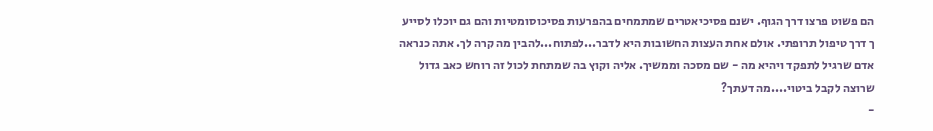הם פשוט פרצו דרך הגוף. ישנם פסיכיאטרים שמתמחים בהפרעות פסיכוסומטיות והם גם יוכלו לסייע ך דרך טיפול תרופתי. אולם אחת העצות החשובות היא לדבר...לפתוח...להבין מה קרה לך. אתה כנראה אדם שרגיל לתפקד ויהיא מה - שם מסכה וממשיך. אליה וקוץ בה שמתחת לכול זה רוחש כאב גדול שרוצה לקבל ביטוי....מה דעתך?
-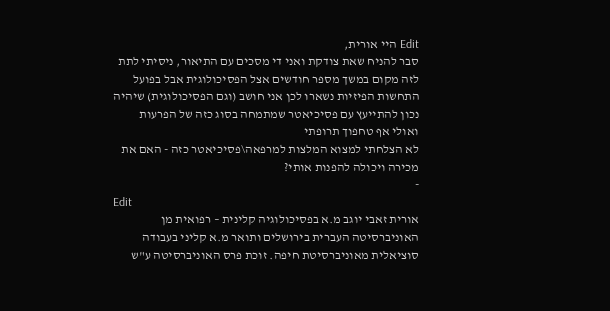Edit היי אורית,
סבר להניח שאת צודקת ואני די מסכים עם התיאור, ניסיתי לתת לזה מקום במשך מספר חודשים אצל הפסיכולוגית אבל בפועל התחשות הפיזיות נשארו לכן אני חושב (וגם הפסיכולוגית) שיהיה נכון להתייעץ עם פסיכיאטר שמתמחה בסוג כזה של הפרעות ואולי אף טחפוך תרופתי
לא הצלחתי למצוא המלצות למרפאה\פסיכיאטר כזה - האם את מכירה ויכולה להפנות אותי?
-
Edit
אורית זאבי יוגב מ.א בפסיכולוגיה קלינית – רפואית מן האוניברסיטה העברית בירושלים ותואר מ.א קליני בעבודה סוציאלית מאוניברסיטת חיפה. זוכת פרס האוניברסיטה ע"ש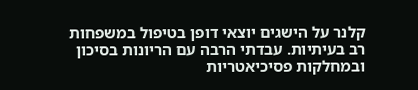קלנר על הישגים יוצאי דופן בטיפול במשפחות רב בעיתיות. עבדתי הרבה עם הריונות בסיכון ובמחלקות פסיכיאטריות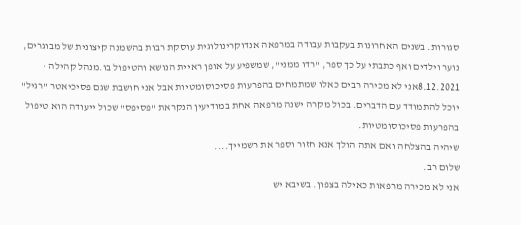סגורות. בשנים האחרונות בעקבות עבודה במרפאה אנדוקרינולוגית עוסקת רבות בהשמנה קיצונית של מבוגרים, נוער וילדים ואף כתבתי על כך ספר, "רדו ממני", שמשפיע על אופן ראיית הנושא והטיפול בו.מנהל קהילה · 8.12.2021אני לא מכירה רבים כאלו שמתמחים בהפרעות פסיכוסומטיות אבל אני חושבת שגם פסיכיאטר "רגיל" יוכל להתמודד עם הדברים. בכול מקרה ישנה מרפאה אחת במודיעין הנקראת "פסיפס" שכול ייעודה הוא טיפול בהפרעות פסיכוסומטיות.
שיהיה בהצלחה ואם אתה הולך אנא חזור וספר את רשמייך....
שלום רב.
אני לא מכירה מרפאות כאילה בצפון. בשיבא יש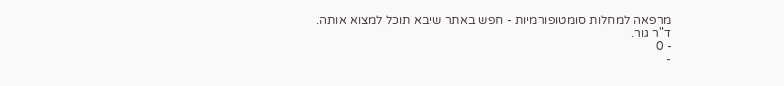מרפאה למחלות סומטופורמיות - חפש באתר שיבא תוכל למצוא אותה.
ד"ר גור.
- 0
-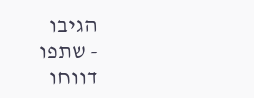הגיבו
- שתפו
דווחו